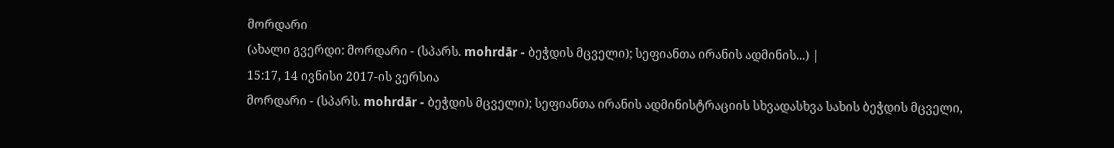მორდარი
(ახალი გვერდი: მორდარი - (სპარს. mohrdār - ბეჭდის მცველი); სეფიანთა ირანის ადმინის...) |
15:17, 14 ივნისი 2017-ის ვერსია
მორდარი - (სპარს. mohrdār - ბეჭდის მცველი); სეფიანთა ირანის ადმინისტრაციის სხვადასხვა სახის ბეჭდის მცველი,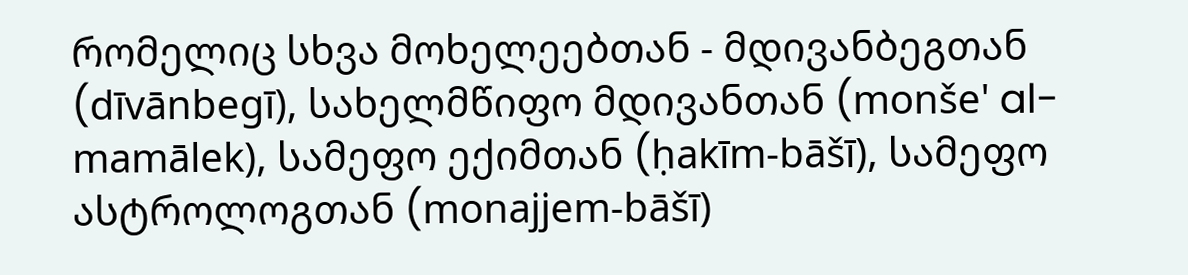რომელიც სხვა მოხელეებთან - მდივანბეგთან (dīvānbegī), სახელმწიფო მდივანთან (monše' al-mamālek), სამეფო ექიმთან (ḥakīm-bāšī), სამეფო ასტროლოგთან (monajjem-bāšī)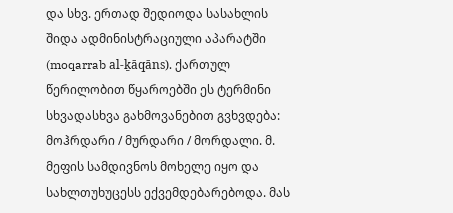და სხვ. ერთად შედიოდა სასახლის შიდა ადმინისტრაციული აპარატში (moqarrab al-ḵāqāns). ქართულ წერილობით წყაროებში ეს ტერმინი სხვადასხვა გახმოვანებით გვხვდება: მოჰრდარი / მურდარი / მორდალი. მ. მეფის სამდივნოს მოხელე იყო და სახლთუხუცესს ექვემდებარებოდა. მას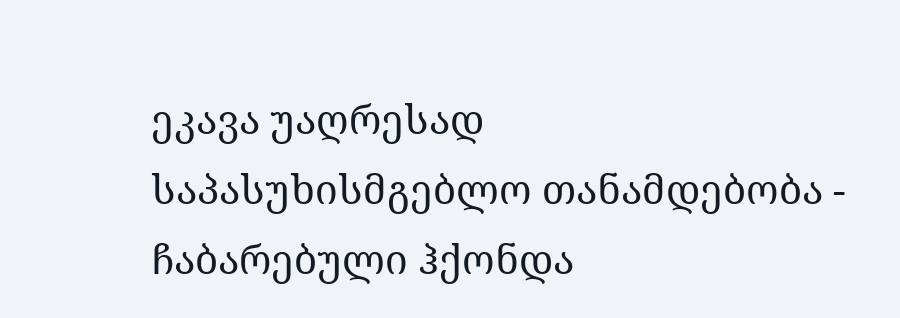ეკავა უაღრესად საპასუხისმგებლო თანამდებობა - ჩაბარებული ჰქონდა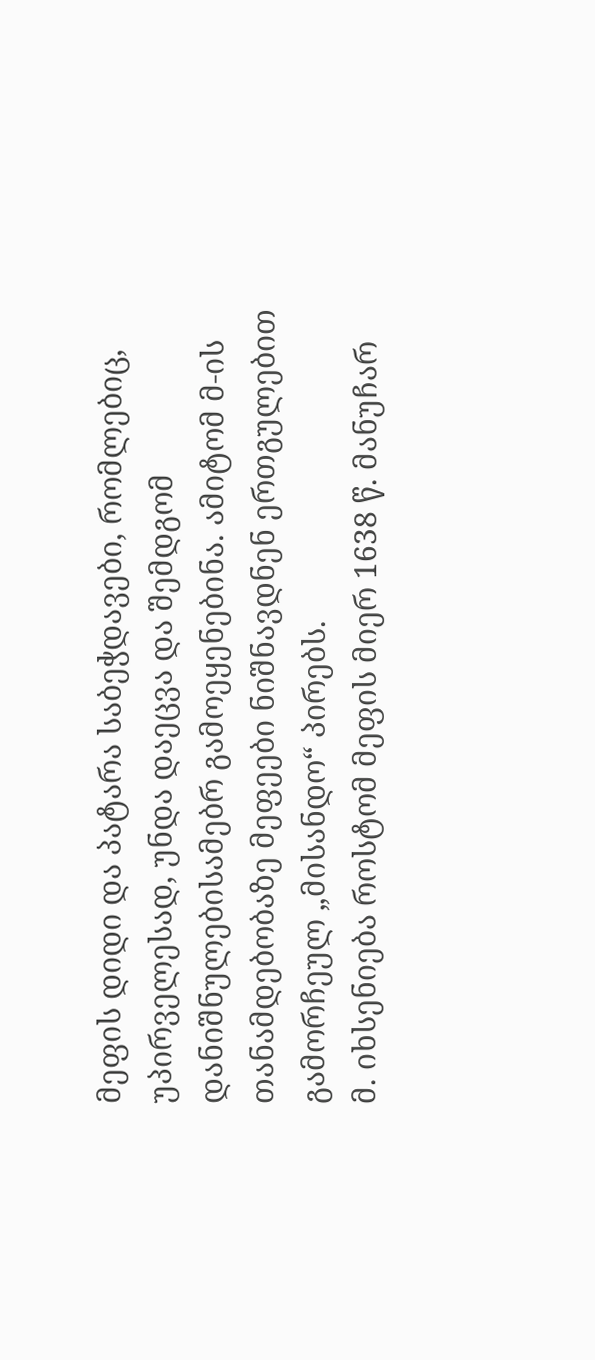მეფის დიდი და პატარა საბეჭდავები, რომლებიც, უპირველესად, უნდა დაეცვა და შემდგომ დანიშნულებისამებრ გამოეყენებინა. ამიტომ მ-ის თანამდებობაზე მეფეები ნიშნავდნენ ერთგულებით გამორჩეულ „მისანდო“ პირებს.
მ. იხსენიება როსტომ მეფის მიერ 1638 წ. მანუჩარ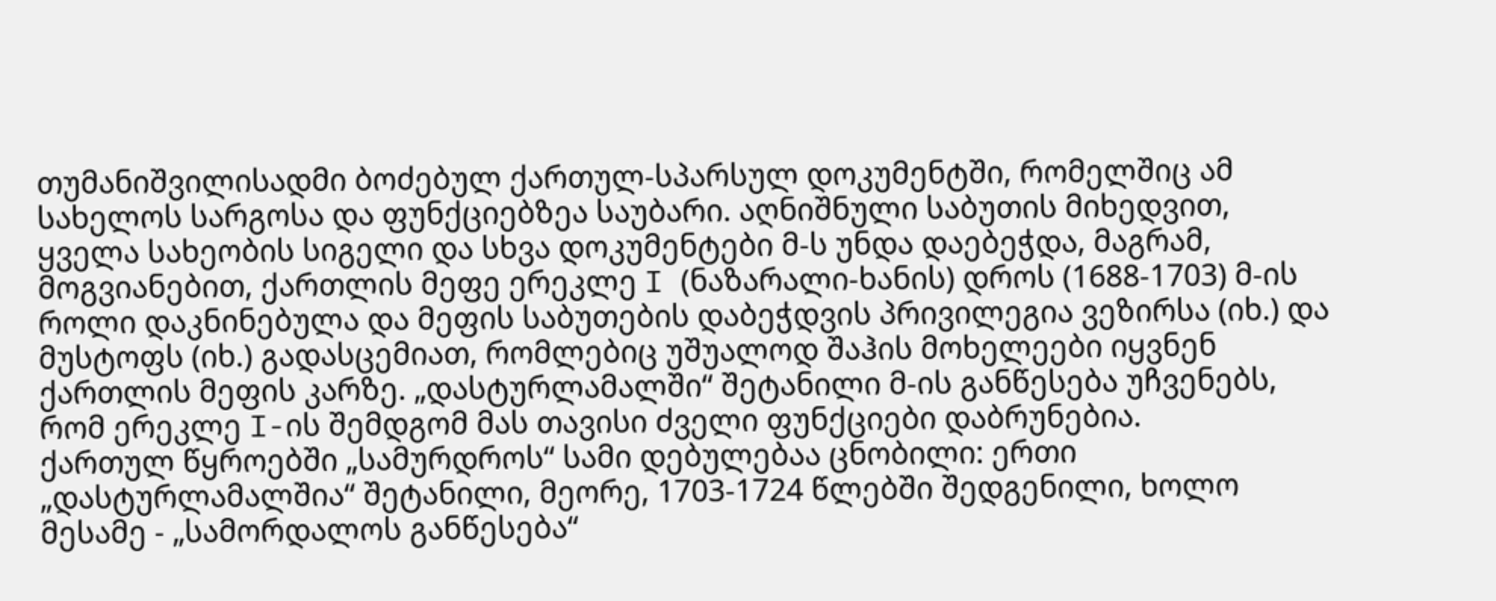თუმანიშვილისადმი ბოძებულ ქართულ-სპარსულ დოკუმენტში, რომელშიც ამ სახელოს სარგოსა და ფუნქციებზეა საუბარი. აღნიშნული საბუთის მიხედვით, ყველა სახეობის სიგელი და სხვა დოკუმენტები მ-ს უნდა დაებეჭდა, მაგრამ, მოგვიანებით, ქართლის მეფე ერეკლე I (ნაზარალი-ხანის) დროს (1688-1703) მ-ის როლი დაკნინებულა და მეფის საბუთების დაბეჭდვის პრივილეგია ვეზირსა (იხ.) და მუსტოფს (იხ.) გადასცემიათ, რომლებიც უშუალოდ შაჰის მოხელეები იყვნენ ქართლის მეფის კარზე. „დასტურლამალში“ შეტანილი მ-ის განწესება უჩვენებს, რომ ერეკლე I-ის შემდგომ მას თავისი ძველი ფუნქციები დაბრუნებია.
ქართულ წყროებში „სამურდროს“ სამი დებულებაა ცნობილი: ერთი „დასტურლამალშია“ შეტანილი, მეორე, 1703-1724 წლებში შედგენილი, ხოლო მესამე - „სამორდალოს განწესება“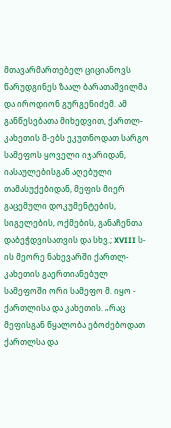მთავარმართებელ ციციანოვს წარუდგინეს ზაალ ბარათაშვილმა და იროდიონ გურგენიძემ. ამ განწესებათა მიხედვით, ქართლ-კახეთის მ-ებს ეკუთნოდათ სარგო სამეფოს ყოველი იჯარიდან, იასაულებისგან აღებული თამასუქებიდან, მეფის მიერ გაცემული დოკუმენტების, სიგელების, ოქმების, განაჩენთა დაბეჭდვისათვის და სხვ.; XVIII ს-ის მეორე ნახევარში ქართლ-კახეთის გაერთიანებულ სამეფოში ორი სამეფო მ. იყო - ქართლისა და კახეთის. „რაც მეფისგან წყალობა ებოძებოდათ ქართლსა და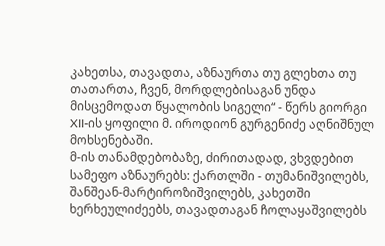კახეთსა, თავადთა, აზნაურთა თუ გლეხთა თუ თათართა, ჩვენ, მორდლებისაგან უნდა მისცემოდათ წყალობის სიგელი“ - წერს გიორგი XII-ის ყოფილი მ. იროდიონ გურგენიძე აღნიშნულ მოხსენებაში.
მ-ის თანამდებობაზე, ძირითადად, ვხვდებით სამეფო აზნაურებს: ქართლში - თუმანიშვილებს, შანშეან-მარტიროზიშვილებს, კახეთში ხერხეულიძეებს, თავადთაგან ჩოლაყაშვილებს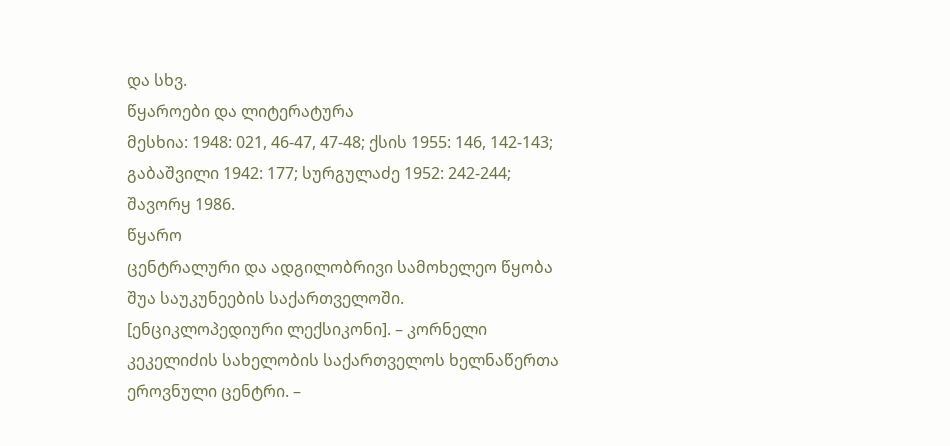და სხვ.
წყაროები და ლიტერატურა
მესხია: 1948: 021, 46-47, 47-48; ქსის 1955: 146, 142-143; გაბაშვილი 1942: 177; სურგულაძე 1952: 242-244; შავორყ 1986.
წყარო
ცენტრალური და ადგილობრივი სამოხელეო წყობა შუა საუკუნეების საქართველოში. [ენციკლოპედიური ლექსიკონი]. – კორნელი კეკელიძის სახელობის საქართველოს ხელნაწერთა ეროვნული ცენტრი. –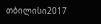თბილისი2017